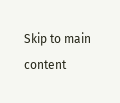Skip to main content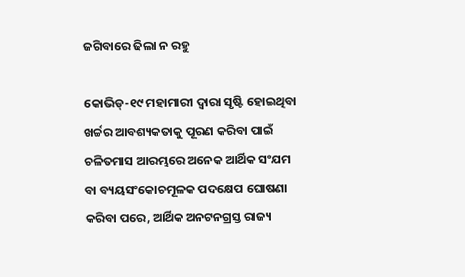ଜଗିବାରେ ଢିଲା ନ ରହୁ

କୋଭିଡ୍‌-୧୯ ମହାମାରୀ ଦ୍ୱାରା ସୃଷ୍ଟି ହୋଇଥିବା ଖର୍ଚ୍ଚର ଆବଶ୍ୟକତାକୁ ପୂରଣ କରିବା ପାଇଁ ଚଳିତମାସ ଆରମ୍ଭରେ ଅନେକ ଆର୍ଥିକ ସଂଯମ ବା ବ୍ୟୟସଂକୋଚମୂଳକ ପଦକ୍ଷେପ ଘୋଷଣା କରିବା ପରେ, ଆର୍ଥିକ ଅନଟନଗ୍ରସ୍ତ ରାଜ୍ୟ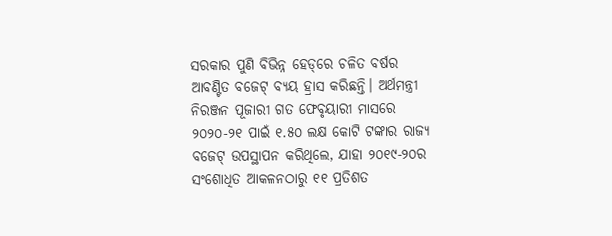ସରକାର ପୁଣି ବିଭିନ୍ନ ହେଡ୍‌ରେ ଚଳିତ ବର୍ଷର ଆବଣ୍ଟିତ ବଜେଟ୍‌ ବ୍ୟୟ ହ୍ରାସ କରିଛନ୍ତି। ଅର୍ଥମନ୍ତ୍ରୀ ନିରଞ୍ଜନ ପୂଜାରୀ ଗତ ଫେବୃୟାରୀ ମାସରେ ୨୦୨୦-୨୧ ପାଇଁ ୧.୫୦ ଲକ୍ଷ କୋଟି ଟଙ୍କାର ରାଜ୍ୟ ବଜେଟ୍‌ ଉପସ୍ଥାପନ କରିଥିଲେ, ଯାହା ୨୦୧୯-୨୦ର ସଂଶୋଧିତ ଆକଳନଠାରୁ ୧୧ ପ୍ରତିଶତ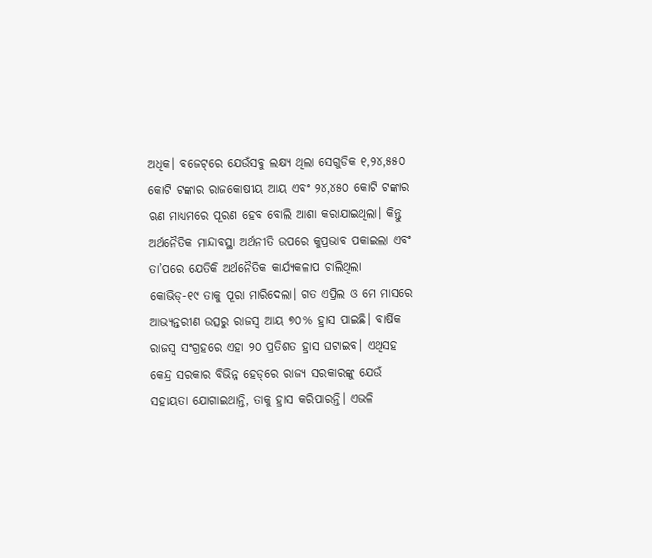ଅଧିକ। ବଜେଟ୍‌ରେ ଯେଉଁସବୁ ଲକ୍ଷ୍ୟ ଥିଲା ସେଗୁଡିକ ୧,୨୪,୫୫୦ କୋଟି ଟଙ୍କାର ରାଜକୋଷୀୟ ଆୟ ଏବଂ ୨୪,୪୫୦ କୋଟି ଟଙ୍କାର ଋଣ ମାଧ୍ୟମରେ ପୂରଣ ହେବ ବୋଲି ଆଶା କରାଯାଇଥିଲା। କିନ୍ତୁ ଅର୍ଥନୈତିକ ମାନ୍ଦାବସ୍ଥା ଅର୍ଥନୀତି ଉପରେ କୁପ୍ରଭାବ ପକାଇଲା ଏବଂ ତା’ପରେ ଯେତିକି ଅର୍ଥନୈତିକ କାର୍ଯ୍ୟକଳାପ ଚାଲିଥିଲା କୋଭିଡ୍‌-୧୯ ତାକୁ ପୂରା ମାରିଦେଲା। ଗତ ଏପ୍ରିଲ ଓ ମେ ମାସରେ ଆଭ୍ୟନ୍ତରୀଣ ଉତ୍ସରୁ ରାଜସ୍ବ ଆୟ ୭୦% ହ୍ରାସ ପାଇଛି। ବାର୍ଷିକ ରାଜସ୍ବ ସଂଗ୍ରହରେ ଏହା ୨୦ ପ୍ରତିଶତ ହ୍ରାସ ଘଟାଇବ। ଏଥିସହ କେନ୍ଦ୍ର ସରକାର ବିଭିନ୍ନ ହେଡ୍‌ରେ ରାଜ୍ୟ ସରକାରଙ୍କୁ ଯେଉଁ ସହାୟତା ଯୋଗାଇଥାନ୍ତି, ତାକୁ ହ୍ରାସ କରିପାରନ୍ତି। ଏଭଳି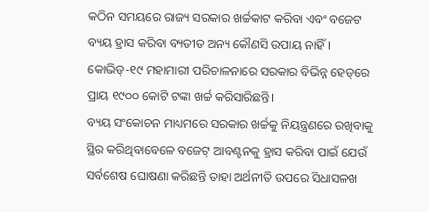କଠିନ ସମୟରେ ରାଜ୍ୟ ସରକାର ଖର୍ଚ୍ଚକାଟ କରିବା ଏବଂ ବଜେଟ ବ୍ୟୟ ହ୍ରାସ କରିବା ବ୍ୟତୀତ ଅନ୍ୟ କୌଣସି ଉପାୟ ନାହିଁ। କୋଭିଡ୍‌-୧୯ ମହାମାରୀ ପରିଚାଳନାରେ ସରକାର ବିଭିନ୍ନ ହେଡ୍‌ରେ ପ୍ରାୟ ୧୯୦୦ କୋଟି ଟଙ୍କା ଖର୍ଚ୍ଚ କରିସାରିଛନ୍ତି।
ବ୍ୟୟ ସଂକୋଚନ ମାଧ୍ୟମରେ ସରକାର ଖର୍ଚ୍ଚକୁ ନିୟନ୍ତ୍ରଣରେ ରଖିବାକୁ ସ୍ଥିର କରିଥିବାବେଳେ ବଜେଟ୍‌ ଆବଣ୍ଟନକୁ ହ୍ରାସ କରିବା ପାଇଁ ଯେଉଁ ସର୍ବଶେଷ ଘୋଷଣା କରିଛନ୍ତି ତାହା ଅର୍ଥନୀତି ଉପରେ ସିଧାସଳଖ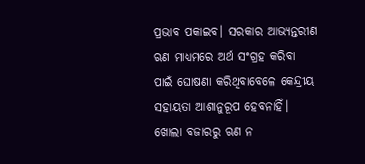ପ୍ରଭାବ ପକାଇବ। ସରକାର ଆଭ୍ୟନ୍ତରୀଣ ଋଣ ମାଧ୍ୟମରେ ଅର୍ଥ ସଂଗ୍ରହ କରିବା ପାଇଁ ଘୋଷଣା କରିଥିବାବେଳେ କେନ୍ଦ୍ରୀୟ ସହାୟତା ଆଶାନୁରୂପ ହେବନାହିଁ। ଖୋଲା ବଜାରରୁ ଋଣ ନ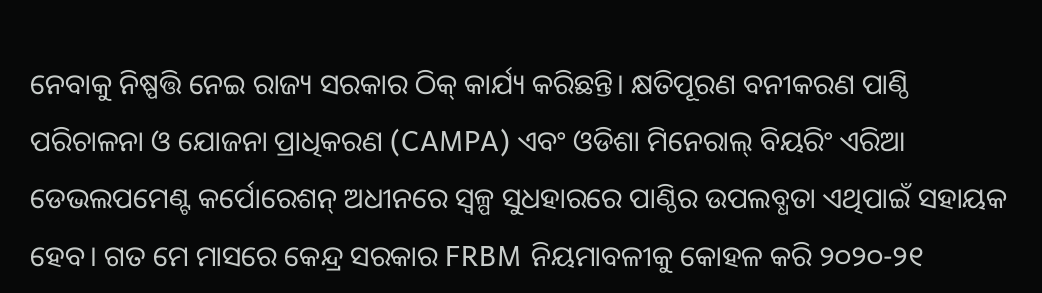ନେବାକୁ ନିଷ୍ପତ୍ତି ନେଇ ରାଜ୍ୟ ସରକାର ଠିକ୍‌ କାର୍ଯ୍ୟ କରିଛନ୍ତି। କ୍ଷତିପୂରଣ ବନୀକରଣ ପାଣ୍ଠି ପରିଚାଳନା ଓ ଯୋଜନା ପ୍ରାଧିକରଣ (CAMPA) ଏବଂ ଓଡିଶା ମିନେରାଲ୍‌ ବିୟରିଂ ଏରିଆ ଡେଭଲପମେଣ୍ଟ କର୍ପୋରେଶନ୍‌ ଅଧୀନରେ ସ୍ବଳ୍ପ ସୁଧହାରରେ ପାଣ୍ଠିର ଉପଲବ୍ଧତା ଏଥିପାଇଁ ସହାୟକ ହେବ। ଗତ ମେ ମାସରେ କେନ୍ଦ୍ର ସରକାର FRBM ନିୟମାବଳୀକୁ କୋହଳ କରି ୨୦୨୦-୨୧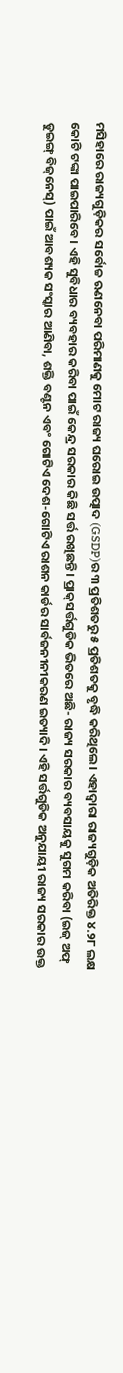ମସିହାରେ ରାଜ୍ୟଗୁଡ଼ିକର ସର୍ବୋଚ୍ଚ ଋଣନେବା ପରିମାଣକୁ ମୋଟ ରାଜ୍ୟ ଘରୋଇ ଉତ୍ପାଦ (GSDP)ର ୩ ପ୍ରତିଶତରୁ ୫ ପ୍ରତିଶତକୁ ବୃଦ୍ଧି କରିଥିଲେ। ଏହାଦ୍ୱାରା ରାଜ୍ୟଗୁଡ଼ିକ ଅତିରିକ୍ତ ୪.୨୮ ଲକ୍ଷ କୋଟି ଟଙ୍କା ପାଇପାରିବେ। ଏହି ସୁବିଧାର ବ୍ୟବହାର କରିବା ପାଇଁ କେନ୍ଦ୍ର ସରକାର କିଛି ସର୍ତ୍ତ ରଖିଛନ୍ତି। ପ୍ରାକ୍‌ସର୍ତ୍ତଗୁଡିକ ଭିତରେ ଅଛି- ରାଜ୍ୟ ସରକାର ବ୍ୟବସାୟକୁ ସୁଗମ କରିବା (ଇଜ୍‌ ଅଫ୍‌ ଡୁଇଙ୍ଗ୍‌ ବିଜ୍‌ନେସ୍‌) ପାଇଁ ଆବଶ୍ୟକ ସଂସ୍କାର ଆଣିବା, ଶକ୍ତି ବଣ୍ଟନ ଏବଂ ଗୋଟିଏ ଦେଶ-ଗୋଟିଏ ରାଶନ କାର୍ଡର ସାର୍ବଜନୀନୀକରଣ ଇତ୍ୟାଦି। ଏହି ସର୍ତ୍ତଗୁଡିକ ଅନୁଯାୟୀ ରାଜ୍ୟ ସରକାର ଉକ୍ତ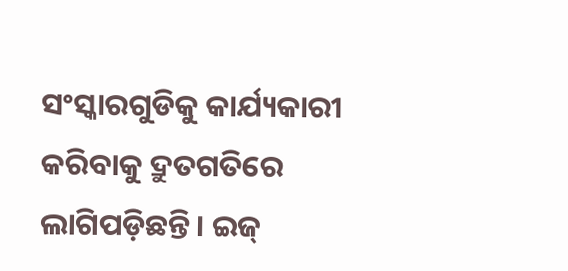ସଂସ୍କାରଗୁଡିକୁ କାର୍ଯ୍ୟକାରୀ କରିବାକୁ ଦ୍ରୁତଗତିରେ ଲାଗିପଡ଼ିଛନ୍ତି। ଇଜ୍‌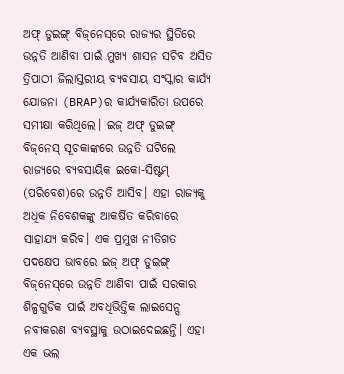ଅଫ୍‌ ଡୁଇଙ୍ଗ୍‌ ବିଜ୍‌ନେସ୍‌ରେ ରାଜ୍ୟର ସ୍ଥିତିରେ ଉନ୍ନତି ଆଣିବା ପାଇଁ ମୁଖ୍ୟ ଶାସନ ସଚିବ ଅସିତ ତ୍ରିପାଠୀ ଜିଲାସ୍ତରୀୟ ବ୍ୟବସାୟ ସଂସ୍କାର କାର୍ଯ୍ୟ ଯୋଜନା (BRAP)ର କାର୍ଯ୍ୟକାରିତା ଉପରେ ସମୀକ୍ଷା କରିଥିଲେ। ଇଜ୍‌ ଅଫ୍‌ ଡୁଇଙ୍ଗ୍‌ ବିଜ୍‌ନେସ୍‌ ସୂଚକାଙ୍କରେ ଉନ୍ନତି ଘଟିଲେ ରାଜ୍ୟରେ ବ୍ୟବସାୟିକ ଇକୋ-ସିଷ୍ଟମ୍‌ (ପରିବେଶ)ରେ ଉନ୍ନତି ଆସିବ। ଏହା ରାଜ୍ୟକୁ ଅଧିକ ନିବେଶକଙ୍କୁ ଆକର୍ଷିତ କରିବାରେ ସାହାଯ୍ୟ କରିବ। ଏକ ପ୍ରମୁଖ ନୀତିଗତ ପଦକ୍ଷେପ ଭାବରେ ଇଜ୍‌ ଅଫ୍‌ ଡୁଇଙ୍ଗ୍‌ ବିଜ୍‌ନେସ୍‌ରେ ଉନ୍ନତି ଆଣିବା ପାଇଁ ସରକାର ଶିଳ୍ପଗୁଡିକ ପାଇଁ ଅବଧିଭିତ୍ତିକ ଲାଇସେନ୍ସ ନବୀକରଣ ବ୍ୟବସ୍ଥାକୁ ଉଠାଇଦେଇଛନ୍ତି। ଏହା ଏକ ଭଲ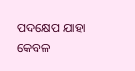ପଦକ୍ଷେପ ଯାହା କେବଳ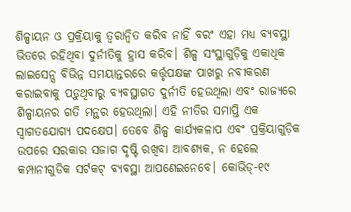ଶିଳ୍ପାୟନ ଓ ପ୍ରକ୍ରିୟାକୁ ତ୍ୱରାନ୍ବିତ କରିବ ନାହିଁ ବରଂ ଏହା ମଧ୍ୟ ବ୍ୟବସ୍ଥା ଭିତରେ ରହିଥିବା ଦୁର୍ନୀତିକୁ ହ୍ରାସ କରିବ। ଶିଳ୍ପ ସଂସ୍ଥାଗୁଡ଼ିକୁ ଏକାଧିକ ଲାଇସେନ୍ସ ବିଭିନ୍ନ ସମୟାନ୍ତରରେ କର୍ତ୍ତୃପକ୍ଷଙ୍କ ପାଖରୁ ନବୀକରଣ କରାଇବାକୁ ପଡ଼ୁଥିବାରୁ ବ୍ୟବସ୍ଥାଗତ ଦୁର୍ନୀତି ହେଉଥିଲା ଏବଂ ରାଜ୍ୟରେ ଶିଳ୍ପାୟନର ଗତି ମନ୍ଥର ହେଉଥିଲା। ଏହି ନୀତିର ସମାପ୍ତି ଏକ ସ୍ବାଗତଯୋଗ୍ୟ ପଦକ୍ଷେପ। ତେବେ ଶିଳ୍ପ କାର୍ଯ୍ୟକଳାପ ଏବଂ ପ୍ରକ୍ରିୟାଗୁଡ଼ିକ ଉପରେ ସରକାର ସଜାଗ ଦୃଷ୍ଟି ରଖିବା ଆବଶ୍ୟକ, ନ ହେଲେ କମ୍ପାନୀଗୁଡିକ ସର୍ଟକଟ୍‌ ବ୍ୟବସ୍ଥା ଆପଣେଇନେବେ। କୋଭିଡ୍‌-୧୯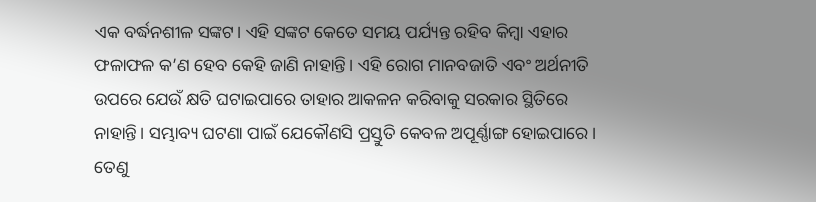ଏକ ବର୍ଦ୍ଧନଶୀଳ ସଙ୍କଟ। ଏହି ସଙ୍କଟ କେତେ ସମୟ ପର୍ଯ୍ୟନ୍ତ ରହିବ କିମ୍ବା ଏହାର ଫଳାଫଳ କ’ଣ ହେବ କେହି ଜାଣି ନାହାନ୍ତି। ଏହି ରୋଗ ମାନବଜାତି ଏବଂ ଅର୍ଥନୀତି ଉପରେ ଯେଉଁ କ୍ଷତି ଘଟାଇପାରେ ତାହାର ଆକଳନ କରିବାକୁ ସରକାର ସ୍ଥିତିରେ ନାହାନ୍ତି। ସମ୍ଭାବ୍ୟ ଘଟଣା ପାଇଁ ଯେକୌଣସି ପ୍ରସ୍ତୁତି କେବଳ ଅପୂର୍ଣ୍ଣାଙ୍ଗ ହୋଇପାରେ। ତେଣୁ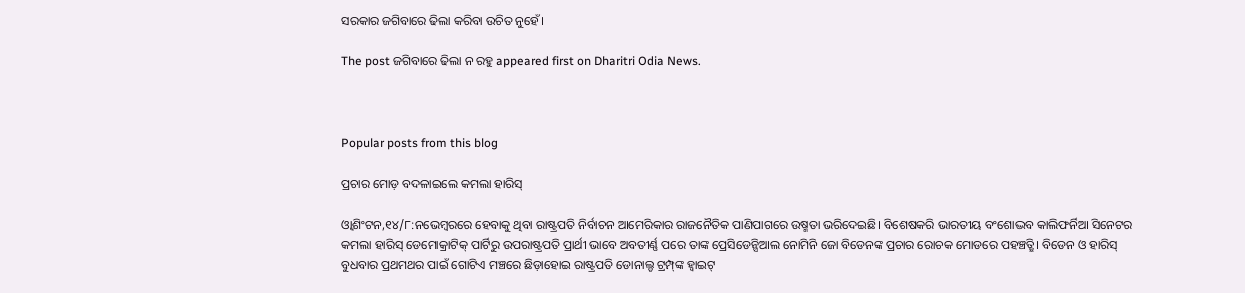ସରକାର ଜଗିବାରେ ଢିଲା କରିବା ଉଚିତ ନୁହେଁ।

The post ଜଗିବାରେ ଢିଲା ନ ରହୁ appeared first on Dharitri Odia News.



Popular posts from this blog

ପ୍ରଚାର ମୋଡ଼ ବଦଳାଇଲେ କମଲା ହାରିସ୍‌

ଓ୍ବାଶିଂଟନ,୧୪/୮:ନଭେମ୍ବରରେ ହେବାକୁ ଥିବା ରାଷ୍ଟ୍ରପତି ନିର୍ବାଚନ ଆମେରିକାର ରାଜନୈତିକ ପାଣିପାଗରେ ଉଷ୍ମତା ଭରିଦେଇଛି। ବିଶେଷକରି ଭାରତୀୟ ବଂଶୋଦ୍ଭବ କାଲିଫର୍ନିଆ ସିନେଟର କମଲା ହାରିସ୍‌ ଡେମୋକ୍ରାଟିକ୍‌ ପାର୍ଟିରୁ ଉପରାଷ୍ଟ୍ରପତି ପ୍ରାର୍ଥୀ ଭାବେ ଅବତୀର୍ଣ୍ଣ ପରେ ତାଙ୍କ ପ୍ରେସିଡେନ୍ସିଆଲ ନୋମିନି ଜୋ ବିଡେନଙ୍କ ପ୍ରଚାର ରୋଚକ ମୋଡରେ ପହଞ୍ଚତ୍ଛି। ବିଡେନ ଓ ହାରିସ୍‌ ବୁଧବାର ପ୍ରଥମଥର ପାଇଁ ଗୋଟିଏ ମଞ୍ଚରେ ଛିଡ଼ାହୋଇ ରାଷ୍ଟ୍ରପତି ଡୋନାଲ୍ଡ ଟ୍ରମ୍ପ୍‌ଙ୍କ ହ୍ବାଇଟ୍‌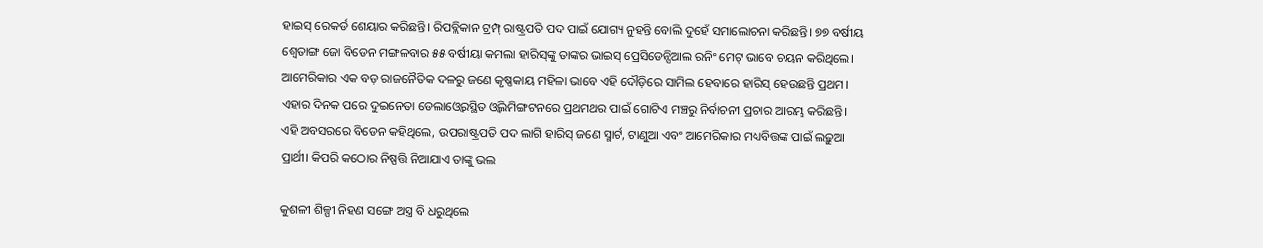ହାଇସ୍‌ ରେକର୍ଡ ଶେୟାର କରିଛନ୍ତି। ରିପବ୍ଲିକାନ ଟ୍ରମ୍ପ୍‌ ରାଷ୍ଟ୍ରପତି ପଦ ପାଇଁ ଯୋଗ୍ୟ ନୁହନ୍ତି ବୋଲି ଦୁହେଁ ସମାଲୋଚନା କରିଛନ୍ତି। ୭୭ ବର୍ଷୀୟ ଶ୍ୱେତାଙ୍ଗ ଜୋ ବିଡେନ ମଙ୍ଗଳବାର ୫୫ ବର୍ଷୀୟା କମଲା ହାରିସ୍‌ଙ୍କୁ ତାଙ୍କର ଭାଇସ୍‌ ପ୍ରେସିଡେନ୍ସିଆଲ ରନିଂ ମେଟ୍‌ ଭାବେ ଚୟନ କରିଥିଲେ। ଆମେରିକାର ଏକ ବଡ଼ ରାଜନୈତିକ ଦଳରୁ ଜଣେ କୃଷ୍ଣକାୟ ମହିଳା ଭାବେ ଏହି ଦୌଡ଼ିରେ ସାମିଲ ହେବାରେ ହାରିସ୍‌ ହେଉଛନ୍ତି ପ୍ରଥମ। ଏହାର ଦିନକ ପରେ ଦୁଇନେତା ଡେଲାଓ୍ବେରସ୍ଥିତ ଓ୍ବିଲମିଙ୍ଗଟନରେ ପ୍ରଥମଥର ପାଇଁ ଗୋଟିଏ ମଞ୍ଚରୁ ନିର୍ବାଚନୀ ପ୍ରଚାର ଆରମ୍ଭ କରିଛନ୍ତି। ଏହି ଅବସରରେ ବିଡେନ କହିଥିଲେ, ଉପରାଷ୍ଟ୍ରପତି ପଦ ଲାଗି ହାରିସ୍‌ ଜଣେ ସ୍ମାର୍ଟ, ଟାଣୁଆ ଏବଂ ଆମେରିକାର ମଧ୍ୟବିତ୍ତଙ୍କ ପାଇଁ ଲଢ଼ୁଆ ପ୍ରାର୍ଥୀ। କିପରି କଠୋର ନିଷ୍ପତ୍ତି ନିଆଯାଏ ତାଙ୍କୁ ଭଲ

କୁଶଳୀ ଶିଳ୍ପୀ ନିହଣ ସଙ୍ଗେ ଅସ୍ତ୍ର ବି ଧରୁଥିଲେ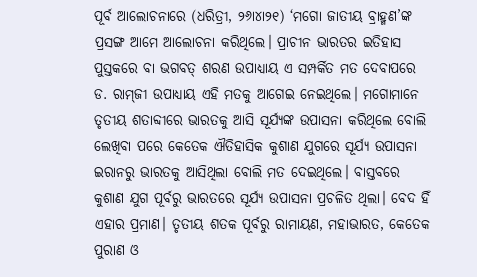ପୂର୍ବ ଆଲୋଚନାରେ (ଧରିତ୍ରୀ, ୨୬ା୪ା୨୧) ‘ମଗୋ ଜାତୀୟ ବ୍ରାହ୍ମଣ’ଙ୍କ ପ୍ରସଙ୍ଗ ଆମେ ଆଲୋଚନା କରିଥିଲେ। ପ୍ରାଚୀନ ଭାରତର ଇତିହାସ ପୁସ୍ତକରେ ବା ଭଗବତ୍‌ ଶରଣ ଉପାଧ୍ୟାୟ ଏ ସମ୍ପର୍କିତ ମତ ଦେବାପରେ ଡ. ରାମ୍‌ଜୀ ଉପାଧ୍ୟାୟ ଏହି ମତକୁ ଆଗେଇ ନେଇଥିଲେ। ମଗୋମାନେ ତୃତୀୟ ଶତାବ୍ଦୀରେ ଭାରତକୁ ଆସି ସୂର୍ଯ୍ୟଙ୍କ ଉପାସନା କରିଥିଲେ ବୋଲି ଲେଖିବା ପରେ କେତେକ ଐତିହାସିକ କୁଶାଣ ଯୁଗରେ ସୂର୍ଯ୍ୟ ଉପାସନା ଇରାନରୁ ଭାରତକୁ ଆସିଥିଲା ବୋଲି ମତ ଦେଇଥିଲେ। ବାସ୍ତବରେ କୁଶାଣ ଯୁଗ ପୂର୍ବରୁ ଭାରତରେ ସୂର୍ଯ୍ୟ ଉପାସନା ପ୍ରଚଳିତ ଥିଲା। ବେଦ ହିଁ ଏହାର ପ୍ରମାଣ। ତୃତୀୟ ଶତକ ପୂର୍ବରୁ ରାମାୟଣ, ମହାଭାରତ, କେତେକ ପୁରାଣ ଓ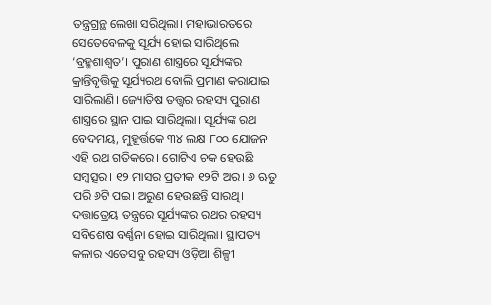ତନ୍ତ୍ରଗ୍ରନ୍ଥ ଲେଖା ସରିଥିଲା। ମହାଭାରତରେ ସେତେବେଳକୁ ସୂର୍ଯ୍ୟ ହୋଇ ସାରିଥିଲେ ‘ବ୍ରହ୍ମଶାଶ୍ୱତ’। ପୁରାଣ ଶାସ୍ତ୍ରରେ ସୂର୍ଯ୍ୟଙ୍କର କ୍ରାନ୍ତିବୃତ୍ତିକୁ ସୂର୍ଯ୍ୟରଥ ବୋଲି ପ୍ରମାଣ କରାଯାଇ ସାରିଲାଣି। ଜ୍ୟୋତିଷ ତତ୍ତ୍ୱର ରହସ୍ୟ ପୁରାଣ ଶାସ୍ତ୍ରରେ ସ୍ଥାନ ପାଇ ସାରିଥିଲା। ସୂର୍ଯ୍ୟଙ୍କ ରଥ ବେଦମୟ, ମୁହୂର୍ତ୍ତକେ ୩୪ ଲକ୍ଷ ୮୦୦ ଯୋଜନ ଏହି ରଥ ଗତିକରେ। ଗୋଟିଏ ଚକ ହେଉଛି ସମ୍ବତ୍ସର। ୧୨ ମାସର ପ୍ରତୀକ ୧୨ଟି ଅର। ୬ ଋତୁ ପରି ୬ଟି ପଇ। ଅରୁଣ ହେଉଛନ୍ତି ସାରଥି। ଦତ୍ତାତ୍ରେୟ ତନ୍ତ୍ରରେ ସୂର୍ଯ୍ୟଙ୍କର ରଥର ରହସ୍ୟ ସବିଶେଷ ବର୍ଣ୍ଣନା ହୋଇ ସାରିଥିଲା। ସ୍ଥାପତ୍ୟ କଳାର ଏତେସବୁ ରହସ୍ୟ ଓଡ଼ିଆ ଶିଳ୍ପୀ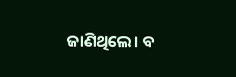ଜାଣିଥିଲେ। ବ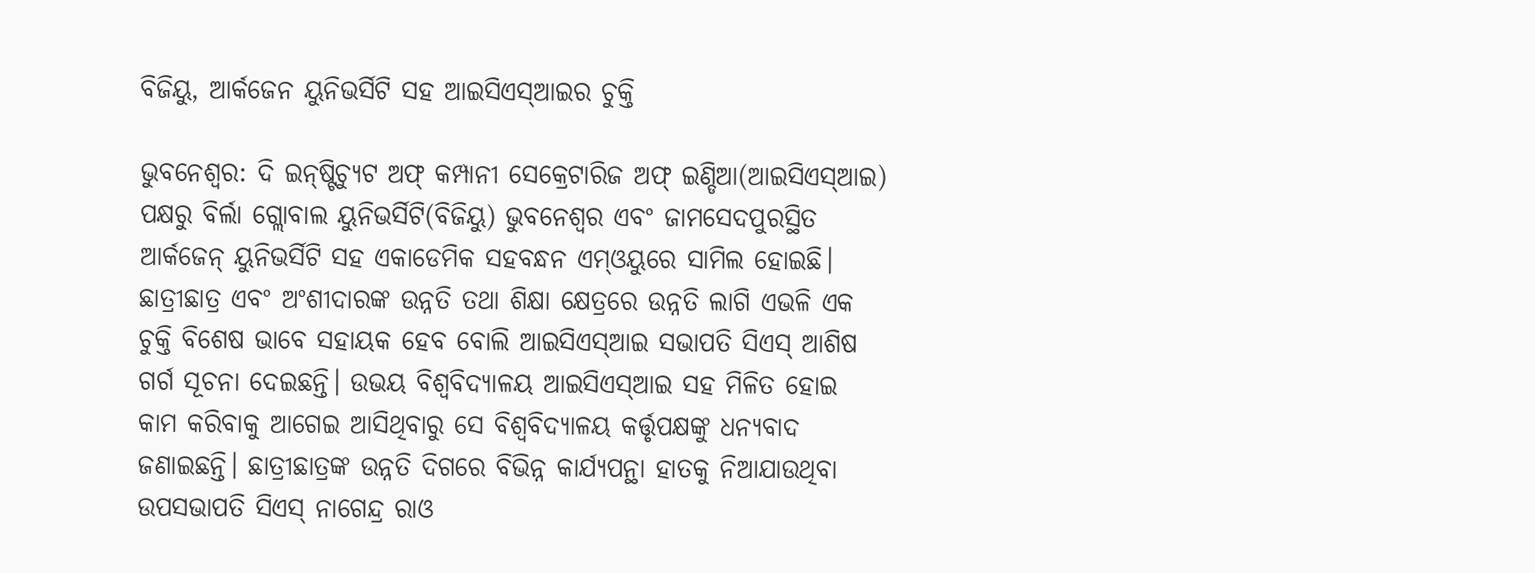ବିଜିୟୁ, ଆର୍କଜେନ ୟୁନିଭର୍ସିଟି ସହ ଆଇସିଏସ୍‌ଆଇର ଚୁକ୍ତି

ଭୁବନେଶ୍ୱର: ଦି ଇନ୍‌ଷ୍ଟିଚ୍ୟୁଟ ଅଫ୍‌ କମ୍ପାନୀ ସେକ୍ରେଟାରିଜ ଅଫ୍‌ ଇଣ୍ଡିଆ(ଆଇସିଏସ୍‌ଆଇ) ପକ୍ଷରୁ ବିର୍ଲା ଗ୍ଲୋବାଲ ୟୁନିଭର୍ସିଟି(ବିଜିୟୁ) ଭୁବନେଶ୍ୱର ଏବଂ ଜାମସେଦପୁରସ୍ଥିତ ଆର୍କଜେନ୍‌ ୟୁନିଭର୍ସିଟି ସହ ଏକାଡେମିକ ସହବନ୍ଧନ ଏମ୍‌ଓୟୁରେ ସାମିଲ ହୋଇଛି। ଛାତ୍ରୀଛାତ୍ର ଏବଂ ଅଂଶୀଦାରଙ୍କ ଉନ୍ନତି ତଥା ଶିକ୍ଷା କ୍ଷେତ୍ରରେ ଉନ୍ନତି ଲାଗି ଏଭଳି ଏକ ଚୁକ୍ତି ବିଶେଷ ଭାବେ ସହାୟକ ହେବ ବୋଲି ଆଇସିଏସ୍‌ଆଇ ସଭାପତି ସିଏସ୍‌ ଆଶିଷ ଗର୍ଗ ସୂଚନା ଦେଇଛନ୍ତି। ଉଭୟ ବିଶ୍ୱବିଦ୍ୟାଳୟ ଆଇସିଏସ୍‌ଆଇ ସହ ମିଳିତ ହୋଇ କାମ କରିବାକୁ ଆଗେଇ ଆସିଥିବାରୁ ସେ ବିଶ୍ୱବିଦ୍ୟାଳୟ କର୍ତ୍ତୃପକ୍ଷଙ୍କୁ ଧନ୍ୟବାଦ ଜଣାଇଛନ୍ତି। ଛାତ୍ରୀଛାତ୍ରଙ୍କ ଉନ୍ନତି ଦିଗରେ ବିଭିନ୍ନ କାର୍ଯ୍ୟପନ୍ଥା ହାତକୁ ନିଆଯାଉଥିବା ଉପସଭାପତି ସିଏସ୍‌ ନାଗେନ୍ଦ୍ର ରାଓ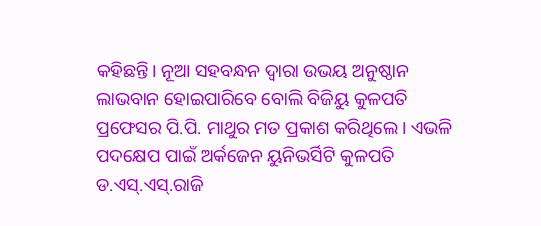କହିଛନ୍ତି। ନୂଆ ସହବନ୍ଧନ ଦ୍ୱାରା ଉଭୟ ଅନୁଷ୍ଠାନ ଲାଭବାନ ହୋଇପାରିବେ ବୋଲି ବିଜିୟୁ କୁଳପତି ପ୍ରଫେସର ପି.ପି. ମାଥୁର ମତ ପ୍ରକାଶ କରିଥିଲେ। ଏଭଳି ପଦକ୍ଷେପ ପାଇଁ ଅର୍କଜେନ ୟୁନିଭର୍ସିଟି କୁଳପତି ଡ.ଏସ୍‌.ଏସ୍‌.ରାଜି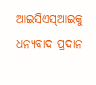ଆଇସିଏସ୍‌ଆଇକୁ ଧନ୍ୟବାଦ ପ୍ରଦାନ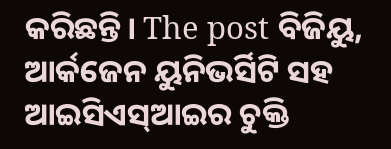କରିଛନ୍ତି। The post ବିଜିୟୁ, ଆର୍କଜେନ ୟୁନିଭର୍ସିଟି ସହ ଆଇସିଏସ୍‌ଆଇର ଚୁକ୍ତି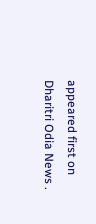appeared first on Dharitri Odia News .